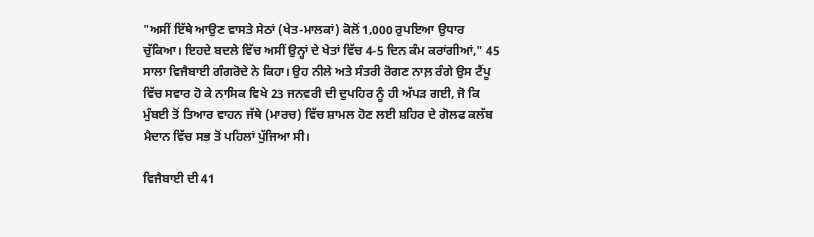"ਅਸੀਂ ਇੱਥੇ ਆਉਣ ਵਾਸਤੇ ਸੇਠਾਂ (ਖੇਤ-ਮਾਲਕਾਂ) ਕੋਲੋਂ 1,000 ਰੁਪਇਆ ਉਧਾਰ ਚੁੱਕਿਆ। ਇਹਦੇ ਬਦਲੇ ਵਿੱਚ ਅਸੀਂ ਉਨ੍ਹਾਂ ਦੇ ਖੇਤਾਂ ਵਿੱਚ 4-5 ਦਿਨ ਕੰਮ ਕਰਾਂਗੀਆਂ," 45 ਸਾਲਾ ਵਿਜੈਬਾਈ ਗੰਗਰੋਦੇ ਨੇ ਕਿਹਾ। ਉਹ ਨੀਲੇ ਅਤੇ ਸੰਤਰੀ ਰੋਗਣ ਨਾਲ਼ ਰੰਗੇ ਉਸ ਟੈਂਪੂ ਵਿੱਚ ਸਵਾਰ ਹੋ ਕੇ ਨਾਸਿਕ ਵਿਖੇ 23 ਜਨਵਰੀ ਦੀ ਦੁਪਹਿਰ ਨੂੰ ਹੀ ਅੱਪੜ ਗਈ, ਜੋ ਕਿ ਮੁੰਬਈ ਤੋਂ ਤਿਆਰ ਵਾਹਨ ਜੱਥੇ (ਮਾਰਚ) ਵਿੱਚ ਸ਼ਾਮਲ ਹੋਣ ਲਈ ਸ਼ਹਿਰ ਦੇ ਗੋਲਫ ਕਲੱਬ ਮੈਦਾਨ ਵਿੱਚ ਸਭ ਤੋਂ ਪਹਿਲਾਂ ਪੁੱਜਿਆ ਸੀ।

ਵਿਜੈਬਾਈ ਦੀ 41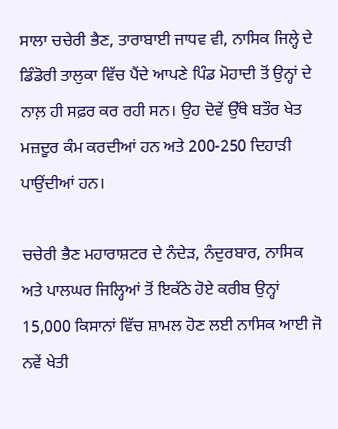ਸਾਲਾ ਚਚੇਰੀ ਭੈਣ, ਤਾਰਾਬਾਈ ਜਾਧਵ ਵੀ, ਨਾਸਿਕ ਜਿਲ੍ਹੇ ਦੇ ਡਿੰਡੋਰੀ ਤਾਲੁਕਾ ਵਿੱਚ ਪੈਂਦੇ ਆਪਣੇ ਪਿੰਡ ਮੋਹਾਦੀ ਤੋਂ ਉਨ੍ਹਾਂ ਦੇ ਨਾਲ਼ ਹੀ ਸਫ਼ਰ ਕਰ ਰਹੀ ਸਨ। ਉਹ ਦੋਵੇਂ ਉੱਥੇ ਬਤੌਰ ਖੇਤ ਮਜ਼ਦੂਰ ਕੰਮ ਕਰਦੀਆਂ ਹਨ ਅਤੇ 200-250 ਦਿਹਾੜੀ ਪਾਉਂਦੀਆਂ ਹਨ।

ਚਚੇਰੀ ਭੈਣ ਮਹਾਰਾਸ਼ਟਰ ਦੇ ਨੰਦੇੜ, ਨੰਦੁਰਬਾਰ, ਨਾਸਿਕ ਅਤੇ ਪਾਲਘਰ ਜਿਲ੍ਹਿਆਂ ਤੋਂ ਇਕੱਠੇ ਹੋਏ ਕਰੀਬ ਉਨ੍ਹਾਂ 15,000 ਕਿਸਾਨਾਂ ਵਿੱਚ ਸ਼ਾਮਲ ਹੋਣ ਲਈ ਨਾਸਿਕ ਆਈ ਜੋ ਨਵੇਂ ਖੇਤੀ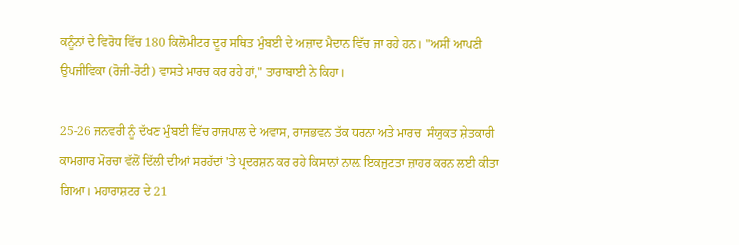ਕਨੂੰਨਾਂ ਦੇ ਵਿਰੋਧ ਵਿੱਚ 180 ਕਿਲੋਮੀਟਰ ਦੂਰ ਸਥਿਤ ਮੁੰਬਈ ਦੇ ਅਜ਼ਾਦ ਮੈਦਾਨ ਵਿੱਚ ਜਾ ਰਹੇ ਹਨ। "ਅਸੀਂ ਆਪਣੀ ਉਪਜੀਵਿਕਾ (ਰੋਜੀ-ਰੋਟੀ) ਵਾਸਤੇ ਮਾਰਚ ਕਰ ਰਹੇ ਹਾਂ," ਤਾਰਾਬਾਈ ਨੇ ਕਿਹਾ।

25-26 ਜਨਵਰੀ ਨੂੰ ਦੱਖਣ ਮੁੰਬਈ ਵਿੱਚ ਰਾਜਪਾਲ ਦੇ ਅਵਾਸ, ਰਾਜਭਵਨ ਤੱਕ ਧਰਨਾ ਅਤੇ ਮਾਰਚ  ਸੰਯੁਕਤ ਸ਼ੇਤਕਾਰੀ ਕਾਮਗਾਰ ਮੋਰਚਾ ਵੱਲੋਂ ਦਿੱਲੀ ਦੀਆਂ ਸਰਹੱਦਾਂ 'ਤੇ ਪ੍ਰਦਰਸ਼ਨ ਕਰ ਰਹੇ ਕਿਸਾਨਾਂ ਨਾਲ਼ ਇਕਜੁਟਤਾ ਜ਼ਾਹਰ ਕਰਨ ਲਈ ਕੀਤਾ ਗਿਆ। ਮਹਾਰਾਸ਼ਟਰ ਦੇ 21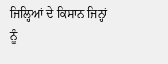ਜਿਲ੍ਹਿਆਂ ਦੇ ਕਿਸਾਨ ਜਿਨ੍ਹਾਂ ਨੂੰ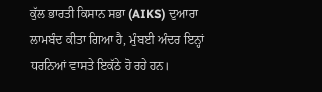ਕੁੱਲ ਭਾਰਤੀ ਕਿਸਾਨ ਸਭਾ (AIKS) ਦੁਆਰਾ ਲਾਮਬੰਦ ਕੀਤਾ ਗਿਆ ਹੈ, ਮੁੰਬਈ ਅੰਦਰ ਇਨ੍ਹਾਂ ਧਰਨਿਆਂ ਵਾਸਤੇ ਇਕੱਠੇ ਹੋ ਰਹੇ ਹਨ।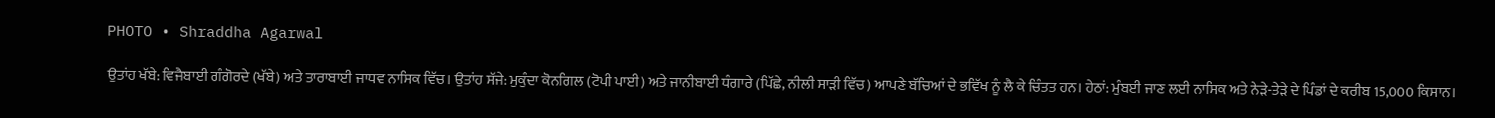PHOTO • Shraddha Agarwal

ਉਤਾਂਹ ਖੱਬੇ: ਵਿਜੈਬਾਈ ਗੰਗੋਰਦੇ (ਖੱਬੇ) ਅਤੇ ਤਾਰਾਬਾਈ ਜਾਧਵ ਨਾਸਿਕ ਵਿੱਚ। ਉਤਾਂਹ ਸੱਜੇ: ਮੁਕੁੰਦਾ ਕੋਨਗਿਲ (ਟੋਪੀ ਪਾਈ) ਅਤੇ ਜਾਨੀਬਾਈ ਧੰਗਾਰੇ (ਪਿੱਛੇ, ਨੀਲੀ ਸਾੜੀ ਵਿੱਚ) ਆਪਣੇ ਬੱਚਿਆਂ ਦੇ ਭਵਿੱਖ ਨੂੰ ਲੈ ਕੇ ਚਿੰਤਤ ਹਨ। ਹੇਠਾਂ: ਮੁੰਬਈ ਜਾਣ ਲਈ ਨਾਸਿਕ ਅਤੇ ਨੇੜੇ-ਤੇੜੇ ਦੇ ਪਿੰਡਾਂ ਦੇ ਕਰੀਬ 15,000 ਕਿਸਾਨ।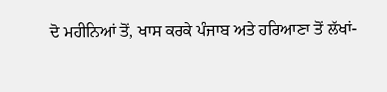ਦੋ ਮਹੀਨਿਆਂ ਤੋਂ, ਖਾਸ ਕਰਕੇ ਪੰਜਾਬ ਅਤੇ ਹਰਿਆਣਾ ਤੋਂ ਲੱਖਾਂ-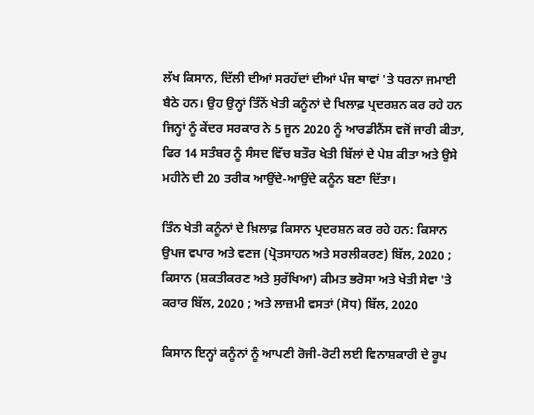ਲੱਖ ਕਿਸਾਨ, ਦਿੱਲੀ ਦੀਆਂ ਸਰਹੱਦਾਂ ਦੀਆਂ ਪੰਜ ਥਾਵਾਂ 'ਤੇ ਧਰਨਾ ਜਮਾਈ ਬੈਠੇ ਹਨ। ਉਹ ਉਨ੍ਹਾਂ ਤਿੰਨੋਂ ਖੇਤੀ ਕਨੂੰਨਾਂ ਦੇ ਖਿਲਾਫ਼ ਪ੍ਰਦਰਸ਼ਨ ਕਰ ਰਹੇ ਹਨ ਜਿਨ੍ਹਾਂ ਨੂੰ ਕੇਂਦਰ ਸਰਕਾਰ ਨੇ 5 ਜੂਨ 2020 ਨੂੰ ਆਰਡੀਨੈਂਸ ਵਜੋਂ ਜਾਰੀ ਕੀਤਾ, ਫਿਰ 14 ਸਤੰਬਰ ਨੂੰ ਸੰਸਦ ਵਿੱਚ ਬਤੌਰ ਖੇਤੀ ਬਿੱਲਾਂ ਦੇ ਪੇਸ਼ ਕੀਤਾ ਅਤੇ ਉਸੇ ਮਹੀਨੇ ਦੀ 20 ਤਰੀਕ ਆਉਂਦੇ-ਆਉਂਦੇ ਕਨੂੰਨ ਬਣਾ ਦਿੱਤਾ।

ਤਿੰਨ ਖੇਤੀ ਕਨੂੰਨਾਂ ਦੇ ਖ਼ਿਲਾਫ਼ ਕਿਸਾਨ ਪ੍ਰਦਰਸ਼ਨ ਕਰ ਰਹੇ ਹਨ: ਕਿਸਾਨ ਉਪਜ ਵਪਾਰ ਅਤੇ ਵਣਜ (ਪ੍ਰੋਤਸਾਹਨ ਅਤੇ ਸਰਲੀਕਰਣ) ਬਿੱਲ, 2020 ; ਕਿਸਾਨ (ਸ਼ਕਤੀਕਰਣ ਅਤੇ ਸੁਰੱਖਿਆ) ਕੀਮਤ ਭਰੋਸਾ ਅਤੇ ਖੇਤੀ ਸੇਵਾ 'ਤੇ ਕਰਾਰ ਬਿੱਲ, 2020 ; ਅਤੇ ਲਾਜ਼ਮੀ ਵਸਤਾਂ (ਸੋਧ) ਬਿੱਲ, 2020

ਕਿਸਾਨ ਇਨ੍ਹਾਂ ਕਨੂੰਨਾਂ ਨੂੰ ਆਪਣੀ ਰੋਜੀ-ਰੋਟੀ ਲਈ ਵਿਨਾਸ਼ਕਾਰੀ ਦੇ ਰੂਪ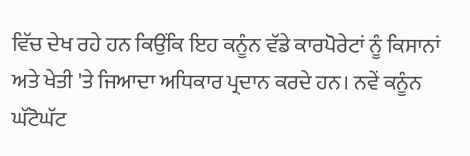ਵਿੱਚ ਦੇਖ ਰਹੇ ਹਨ ਕਿਉਂਕਿ ਇਹ ਕਨੂੰਨ ਵੱਡੇ ਕਾਰਪੋਰੇਟਾਂ ਨੂੰ ਕਿਸਾਨਾਂ ਅਤੇ ਖੇਤੀ 'ਤੇ ਜਿਆਦਾ ਅਧਿਕਾਰ ਪ੍ਰਦਾਨ ਕਰਦੇ ਹਨ। ਨਵੇਂ ਕਨੂੰਨ ਘੱਟੋਘੱਟ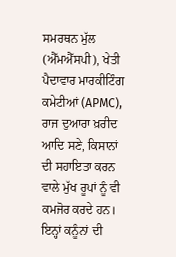ਸਮਰਥਨ ਮੁੱਲ (ਐੱਮਐੱਸਪੀ), ਖੇਤੀ ਪੈਦਾਵਾਰ ਮਾਰਕੀਟਿੰਗ ਕਮੇਟੀਆਂ (APMC), ਰਾਜ ਦੁਆਰਾ ਖ਼ਰੀਦ ਆਦਿ ਸਣੇ, ਕਿਸਾਨਾਂ ਦੀ ਸਹਾਇਤਾ ਕਰਨ ਵਾਲੇ ਮੁੱਖ ਰੂਪਾਂ ਨੂੰ ਵੀ ਕਮਜੋਰ ਕਰਦੇ ਹਨ। ਇਨ੍ਹਾਂ ਕਨੂੰਨਾਂ ਦੀ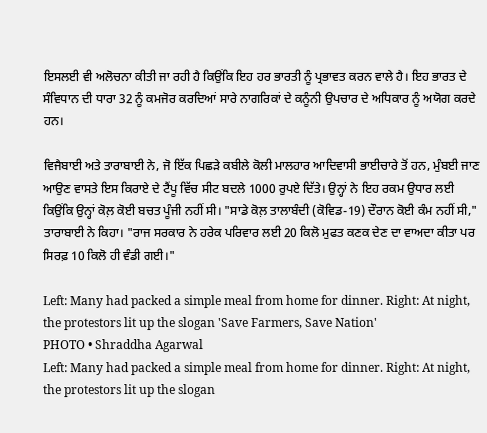ਇਸਲਈ ਵੀ ਅਲੋਚਨਾ ਕੀਤੀ ਜਾ ਰਹੀ ਹੈ ਕਿਉਂਕਿ ਇਹ ਹਰ ਭਾਰਤੀ ਨੂੰ ਪ੍ਰਭਾਵਤ ਕਰਨ ਵਾਲੇ ਹੈ। ਇਹ ਭਾਰਤ ਦੇ ਸੰਵਿਧਾਨ ਦੀ ਧਾਰਾ 32 ਨੂੰ ਕਮਜੋਰ ਕਰਦਿਆਂ ਸਾਰੇ ਨਾਗਰਿਕਾਂ ਦੇ ਕਨੂੰਨੀ ਉਪਚਾਰ ਦੇ ਅਧਿਕਾਰ ਨੂੰ ਅਯੋਗ ਕਰਦੇ ਹਨ।

ਵਿਜੈਬਾਈ ਅਤੇ ਤਾਰਾਬਾਈ ਨੇ, ਜੋ ਇੱਕ ਪਿਛੜੇ ਕਬੀਲੇ ਕੋਲੀ ਮਾਲਹਾਰ ਆਦਿਵਾਸੀ ਭਾਈਚਾਰੇ ਤੋਂ ਹਨ, ਮੁੰਬਈ ਜਾਣ ਆਉਣ ਵਾਸਤੇ ਇਸ ਕਿਰਾਏ ਦੇ ਟੈਂਪੂ ਵਿੱਚ ਸੀਟ ਬਦਲੇ 1000 ਰੁਪਏ ਦਿੱਤੇ। ਉਨ੍ਹਾਂ ਨੇ ਇਹ ਰਕਮ ਉਧਾਰ ਲਈ ਕਿਉਂਕਿ ਉਨ੍ਹਾਂ ਕੋਲ਼ ਕੋਈ ਬਚਤ ਪੂੰਜੀ ਨਹੀਂ ਸੀ। "ਸਾਡੇ ਕੋਲ਼ ਤਾਲਾਬੰਦੀ (ਕੋਵਿਡ-19) ਦੌਰਾਨ ਕੋਈ ਕੰਮ ਨਹੀਂ ਸੀ," ਤਾਰਾਬਾਈ ਨੇ ਕਿਹਾ। "ਰਾਜ ਸਰਕਾਰ ਨੇ ਹਰੇਕ ਪਰਿਵਾਰ ਲਈ 20 ਕਿਲੋ ਮੁਫਤ ਕਣਕ ਦੇਣ ਦਾ ਵਾਅਦਾ ਕੀਤਾ ਪਰ ਸਿਰਫ਼ 10 ਕਿਲੋ ਹੀ ਵੰਡੀ ਗਈ।"

Left: Many had packed a simple meal from home for dinner. Right: At night, the protestors lit up the slogan 'Save Farmers, Save Nation'
PHOTO • Shraddha Agarwal
Left: Many had packed a simple meal from home for dinner. Right: At night, the protestors lit up the slogan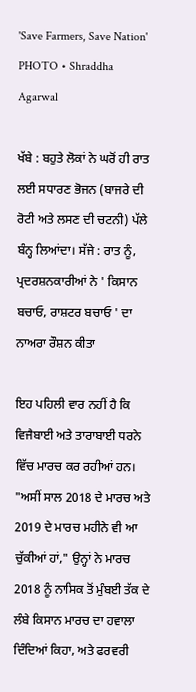'Save Farmers, Save Nation'
PHOTO • Shraddha Agarwal

ਖੱਬੇ : ਬਹੁਤੇ ਲੋਕਾਂ ਨੇ ਘਰੋਂ ਹੀ ਰਾਤ ਲਈ ਸਧਾਰਣ ਭੋਜਨ (ਬਾਜਰੇ ਦੀ ਰੋਟੀ ਅਤੇ ਲਸਣ ਦੀ ਚਟਨੀ) ਪੱਲੇ ਬੰਨ੍ਹ ਲਿਆਂਦਾ। ਸੱਜੇ : ਰਾਤ ਨੂੰ, ਪ੍ਰਦਰਸ਼ਨਕਾਰੀਆਂ ਨੇ ' ਕਿਸਾਨ ਬਚਾਓ, ਰਾਸ਼ਟਰ ਬਚਾਓ ' ਦਾ ਨਾਅਰਾ ਰੌਸ਼ਨ ਕੀਤਾ

ਇਹ ਪਹਿਲੀ ਵਾਰ ਨਹੀਂ ਹੈ ਕਿ ਵਿਜੈਬਾਈ ਅਤੇ ਤਾਰਾਬਾਈ ਧਰਨੇ ਵਿੱਚ ਮਾਰਚ ਕਰ ਰਹੀਆਂ ਹਨ। "ਅਸੀਂ ਸਾਲ 2018 ਦੇ ਮਾਰਚ ਅਤੇ 2019 ਦੇ ਮਾਰਚ ਮਹੀਨੇ ਵੀ ਆ ਚੁੱਕੀਆਂ ਹਾਂ," ਉਨ੍ਹਾਂ ਨੇ ਮਾਰਚ 2018 ਨੂੰ ਨਾਸਿਕ ਤੋਂ ਮੁੰਬਈ ਤੱਕ ਦੇ ਲੰਬੇ ਕਿਸਾਨ ਮਾਰਚ ਦਾ ਹਵਾਲਾ ਦਿੰਦਿਆਂ ਕਿਹਾ, ਅਤੇ ਫਰਵਰੀ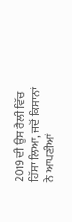2019 ਦੀ ਉਸ ਰੈਲੀ ਵਿੱਚ ਹਿੱਸਾ ਲਿਆ, ਜਦੋਂ ਕਿਸਾਨਾਂ ਨੇ ਆਪਣੀਆਂ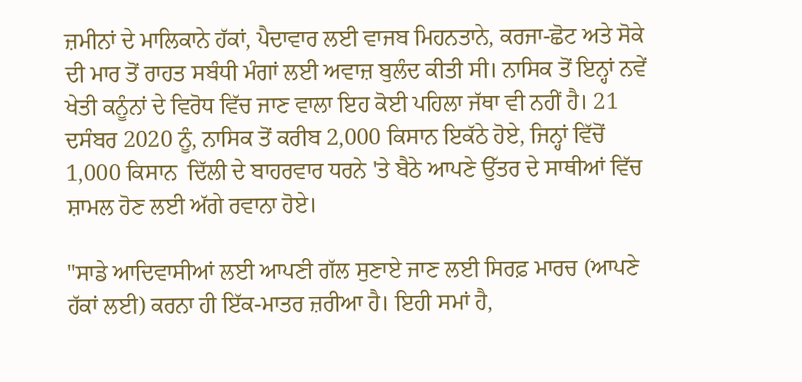ਜ਼ਮੀਨਾਂ ਦੇ ਮਾਲਿਕਾਨੇ ਹੱਕਾਂ, ਪੈਦਾਵਾਰ ਲਈ ਵਾਜਬ ਮਿਹਨਤਾਨੇ, ਕਰਜਾ-ਛੋਟ ਅਤੇ ਸੋਕੇ ਦੀ ਮਾਰ ਤੋਂ ਰਾਹਤ ਸਬੰਧੀ ਮੰਗਾਂ ਲਈ ਅਵਾਜ਼ ਬੁਲੰਦ ਕੀਤੀ ਸੀ। ਨਾਸਿਕ ਤੋਂ ਇਨ੍ਹਾਂ ਨਵੇਂ ਖੇਤੀ ਕਨੂੰਨਾਂ ਦੇ ਵਿਰੋਧ ਵਿੱਚ ਜਾਣ ਵਾਲਾ ਇਹ ਕੋਈ ਪਹਿਲਾ ਜੱਥਾ ਵੀ ਨਹੀਂ ਹੈ। 21 ਦਸੰਬਰ 2020 ਨੂੰ, ਨਾਸਿਕ ਤੋਂ ਕਰੀਬ 2,000 ਕਿਸਾਨ ਇਕੱਠੇ ਹੋਏ, ਜਿਨ੍ਹਾਂ ਵਿੱਚੋਂ 1,000 ਕਿਸਾਨ  ਦਿੱਲੀ ਦੇ ਬਾਹਰਵਾਰ ਧਰਨੇ 'ਤੇ ਬੈਠੇ ਆਪਣੇ ਉੱਤਰ ਦੇ ਸਾਥੀਆਂ ਵਿੱਚ ਸ਼ਾਮਲ ਹੋਣ ਲਈ ਅੱਗੇ ਰਵਾਨਾ ਹੋਏ।

"ਸਾਡੇ ਆਦਿਵਾਸੀਆਂ ਲਈ ਆਪਣੀ ਗੱਲ ਸੁਣਾਏ ਜਾਣ ਲਈ ਸਿਰਫ਼ ਮਾਰਚ (ਆਪਣੇ ਹੱਕਾਂ ਲਈ) ਕਰਨਾ ਹੀ ਇੱਕ-ਮਾਤਰ ਜ਼ਰੀਆ ਹੈ। ਇਹੀ ਸਮਾਂ ਹੈ,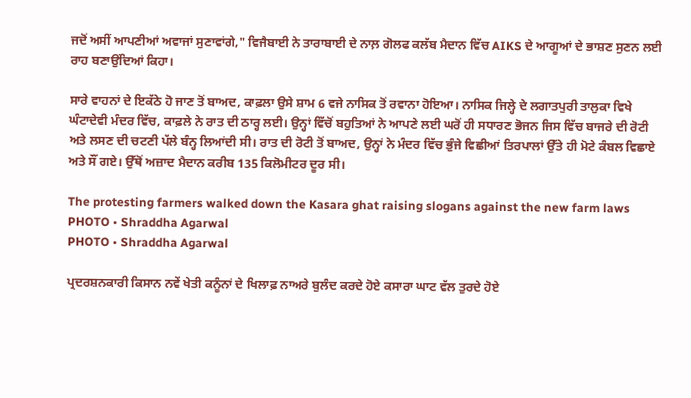ਜਦੋਂ ਅਸੀਂ ਆਪਣੀਆਂ ਅਵਾਜਾਂ ਸੁਣਾਵਾਂਗੇ," ਵਿਜੈਬਾਈ ਨੇ ਤਾਰਾਬਾਈ ਦੇ ਨਾਲ਼ ਗੋਲਫ ਕਲੱਬ ਮੈਦਾਨ ਵਿੱਚ AIKS ਦੇ ਆਗੂਆਂ ਦੇ ਭਾਸ਼ਣ ਸੁਣਨ ਲਈ ਰਾਹ ਬਣਾਉਂਦਿਆਂ ਕਿਹਾ।

ਸਾਰੇ ਵਾਹਨਾਂ ਦੇ ਇਕੱਠੇ ਹੋ ਜਾਣ ਤੋਂ ਬਾਅਦ, ਕਾਫ਼ਲਾ ਉਸੇ ਸ਼ਾਮ 6 ਵਜੇ ਨਾਸਿਕ ਤੋਂ ਰਵਾਨਾ ਹੋਇਆ। ਨਾਸਿਕ ਜਿਲ੍ਹੇ ਦੇ ਲਗਾਤਪੁਰੀ ਤਾਲੁਕਾ ਵਿਖੇ ਘੰਟਾਦੇਵੀ ਮੰਦਰ ਵਿੱਚ, ਕਾਫ਼ਲੇ ਨੇ ਰਾਤ ਦੀ ਠਾਰ੍ਹ ਲਈ। ਉਨ੍ਹਾਂ ਵਿੱਚੋਂ ਬਹੁਤਿਆਂ ਨੇ ਆਪਣੇ ਲਈ ਘਰੋਂ ਹੀ ਸਧਾਰਣ ਭੋਜਨ ਜਿਸ ਵਿੱਚ ਬਾਜਰੇ ਦੀ ਰੋਟੀ ਅਤੇ ਲਸਣ ਦੀ ਚਟਣੀ ਪੱਲੇ ਬੰਨ੍ਹ ਲਿਆਂਦੀ ਸੀ। ਰਾਤ ਦੀ ਰੋਟੀ ਤੋਂ ਬਾਅਦ, ਉਨ੍ਹਾਂ ਨੇ ਮੰਦਰ ਵਿੱਚ ਭੁੰਜੇ ਵਿਛੀਆਂ ਤਿਰਪਾਲਾਂ ਉੱਤੇ ਹੀ ਮੋਟੇ ਕੰਬਲ ਵਿਛਾਏ ਅਤੇ ਸੌਂ ਗਏ। ਉੱਥੋਂ ਅਜ਼ਾਦ ਮੈਦਾਨ ਕਰੀਬ 135 ਕਿਲੋਮੀਟਰ ਦੂਰ ਸੀ।

The protesting farmers walked down the Kasara ghat raising slogans against the new farm laws
PHOTO • Shraddha Agarwal
PHOTO • Shraddha Agarwal

ਪ੍ਰਦਰਸ਼ਨਕਾਰੀ ਕਿਸਾਨ ਨਵੇਂ ਖੇਤੀ ਕਨੂੰਨਾਂ ਦੇ ਖਿਲਾਫ਼ ਨਾਅਰੇ ਬੁਲੰਦ ਕਰਦੇ ਹੋਏ ਕਸਾਰਾ ਘਾਟ ਵੱਲ ਤੁਰਦੇ ਹੋਏ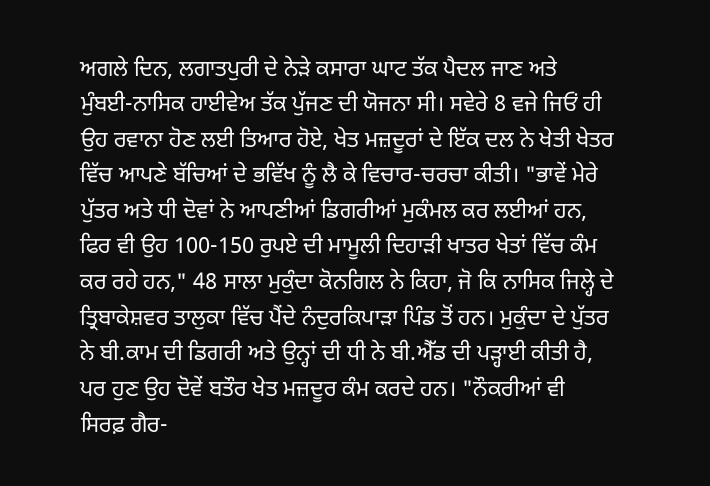ਅਗਲੇ ਦਿਨ, ਲਗਾਤਪੁਰੀ ਦੇ ਨੇੜੇ ਕਸਾਰਾ ਘਾਟ ਤੱਕ ਪੈਦਲ ਜਾਣ ਅਤੇ ਮੁੰਬਈ-ਨਾਸਿਕ ਹਾਈਵੇਅ ਤੱਕ ਪੁੱਜਣ ਦੀ ਯੋਜਨਾ ਸੀ। ਸਵੇਰੇ 8 ਵਜੇ ਜਿਓਂ ਹੀ ਉਹ ਰਵਾਨਾ ਹੋਣ ਲਈ ਤਿਆਰ ਹੋਏ, ਖੇਤ ਮਜ਼ਦੂਰਾਂ ਦੇ ਇੱਕ ਦਲ ਨੇ ਖੇਤੀ ਖੇਤਰ ਵਿੱਚ ਆਪਣੇ ਬੱਚਿਆਂ ਦੇ ਭਵਿੱਖ ਨੂੰ ਲੈ ਕੇ ਵਿਚਾਰ-ਚਰਚਾ ਕੀਤੀ। "ਭਾਵੇਂ ਮੇਰੇ ਪੁੱਤਰ ਅਤੇ ਧੀ ਦੋਵਾਂ ਨੇ ਆਪਣੀਆਂ ਡਿਗਰੀਆਂ ਮੁਕੰਮਲ ਕਰ ਲਈਆਂ ਹਨ, ਫਿਰ ਵੀ ਉਹ 100-150 ਰੁਪਏ ਦੀ ਮਾਮੂਲੀ ਦਿਹਾੜੀ ਖਾਤਰ ਖੇਤਾਂ ਵਿੱਚ ਕੰਮ ਕਰ ਰਹੇ ਹਨ," 48 ਸਾਲਾ ਮੁਕੁੰਦਾ ਕੋਨਗਿਲ ਨੇ ਕਿਹਾ, ਜੋ ਕਿ ਨਾਸਿਕ ਜਿਲ੍ਹੇ ਦੇ ਤ੍ਰਿਬਾਕੇਸ਼ਵਰ ਤਾਲੁਕਾ ਵਿੱਚ ਪੈਂਦੇ ਨੰਦੁਰਕਿਪਾੜਾ ਪਿੰਡ ਤੋਂ ਹਨ। ਮੁਕੁੰਦਾ ਦੇ ਪੁੱਤਰ ਨੇ ਬੀ.ਕਾਮ ਦੀ ਡਿਗਰੀ ਅਤੇ ਉਨ੍ਹਾਂ ਦੀ ਧੀ ਨੇ ਬੀ.ਐੱਡ ਦੀ ਪੜ੍ਹਾਈ ਕੀਤੀ ਹੈ, ਪਰ ਹੁਣ ਉਹ ਦੋਵੇਂ ਬਤੌਰ ਖੇਤ ਮਜ਼ਦੂਰ ਕੰਮ ਕਰਦੇ ਹਨ। "ਨੌਕਰੀਆਂ ਵੀ ਸਿਰਫ਼ ਗੈਰ-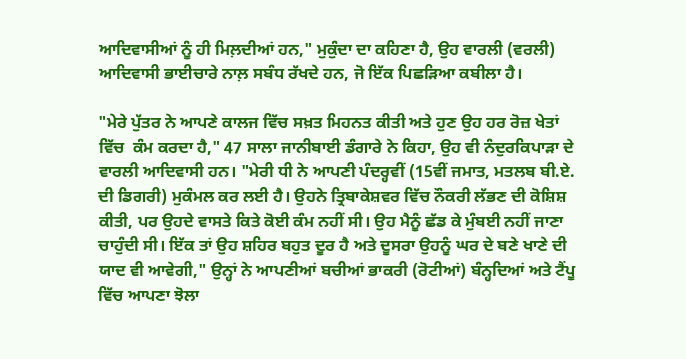ਆਦਿਵਾਸੀਆਂ ਨੂੰ ਹੀ ਮਿਲ਼ਦੀਆਂ ਹਨ," ਮੁਕੁੰਦਾ ਦਾ ਕਹਿਣਾ ਹੈ, ਉਹ ਵਾਰਲੀ (ਵਰਲੀ) ਆਦਿਵਾਸੀ ਭਾਈਚਾਰੇ ਨਾਲ਼ ਸਬੰਧ ਰੱਖਦੇ ਹਨ, ਜੋ ਇੱਕ ਪਿਛੜਿਆ ਕਬੀਲਾ ਹੈ।

"ਮੇਰੇ ਪੁੱਤਰ ਨੇ ਆਪਣੇ ਕਾਲਜ ਵਿੱਚ ਸਖ਼ਤ ਮਿਹਨਤ ਕੀਤੀ ਅਤੇ ਹੁਣ ਉਹ ਹਰ ਰੋਜ਼ ਖੇਤਾਂ ਵਿੱਚ  ਕੰਮ ਕਰਦਾ ਹੈ," 47 ਸਾਲਾ ਜਾਨੀਬਾਈ ਡੰਗਾਰੇ ਨੇ ਕਿਹਾ, ਉਹ ਵੀ ਨੰਦੁਰਕਿਪਾੜਾ ਦੇ ਵਾਰਲੀ ਆਦਿਵਾਸੀ ਹਨ। "ਮੇਰੀ ਧੀ ਨੇ ਆਪਣੀ ਪੰਦਰ੍ਹਵੀਂ (15ਵੀਂ ਜਮਾਤ, ਮਤਲਬ ਬੀ.ਏ. ਦੀ ਡਿਗਰੀ) ਮੁਕੰਮਲ ਕਰ ਲਈ ਹੈ। ਉਹਨੇ ਤ੍ਰਿਬਾਕੇਸ਼ਵਰ ਵਿੱਚ ਨੌਕਰੀ ਲੱਭਣ ਦੀ ਕੋਸ਼ਿਸ਼ ਕੀਤੀ, ਪਰ ਉਹਦੇ ਵਾਸਤੇ ਕਿਤੇ ਕੋਈ ਕੰਮ ਨਹੀਂ ਸੀ। ਉਹ ਮੈਨੂੰ ਛੱਡ ਕੇ ਮੁੰਬਈ ਨਹੀਂ ਜਾਣਾ ਚਾਹੁੰਦੀ ਸੀ। ਇੱਕ ਤਾਂ ਉਹ ਸ਼ਹਿਰ ਬਹੁਤ ਦੂਰ ਹੈ ਅਤੇ ਦੂਸਰਾ ਉਹਨੂੰ ਘਰ ਦੇ ਬਣੇ ਖਾਣੇ ਦੀ ਯਾਦ ਵੀ ਆਵੇਗੀ," ਉਨ੍ਹਾਂ ਨੇ ਆਪਣੀਆਂ ਬਚੀਆਂ ਭਾਕਰੀ (ਰੋਟੀਆਂ) ਬੰਨ੍ਹਦਿਆਂ ਅਤੇ ਟੈਂਪੂ ਵਿੱਚ ਆਪਣਾ ਝੋਲਾ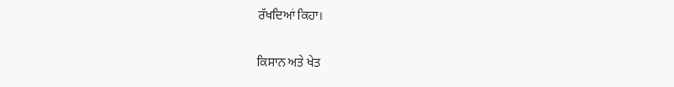ਰੱਖਦਿਆਂ ਕਿਹਾ।

ਕਿਸਾਨ ਅਤੇ ਖੇਤ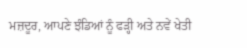ਮਜ਼ਦੂਰ, ਆਪਣੇ ਝੰਡਿਆਂ ਨੂੰ ਫੜ੍ਹੀ ਅਤੇ ਨਵੇਂ ਖੇਤੀ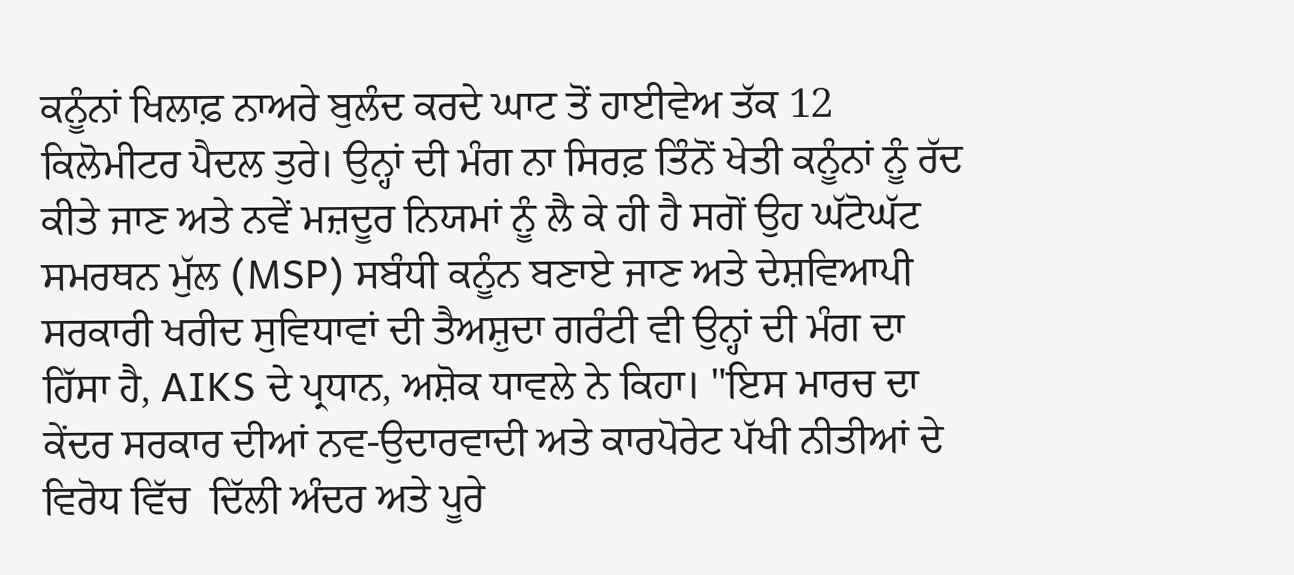ਕਨੂੰਨਾਂ ਖਿਲਾਫ਼ ਨਾਅਰੇ ਬੁਲੰਦ ਕਰਦੇ ਘਾਟ ਤੋਂ ਹਾਈਵੇਅ ਤੱਕ 12 ਕਿਲੋਮੀਟਰ ਪੈਦਲ ਤੁਰੇ। ਉਨ੍ਹਾਂ ਦੀ ਮੰਗ ਨਾ ਸਿਰਫ਼ ਤਿੰਨੋਂ ਖੇਤੀ ਕਨੂੰਨਾਂ ਨੂੰ ਰੱਦ ਕੀਤੇ ਜਾਣ ਅਤੇ ਨਵੇਂ ਮਜ਼ਦੂਰ ਨਿਯਮਾਂ ਨੂੰ ਲੈ ਕੇ ਹੀ ਹੈ ਸਗੋਂ ਉਹ ਘੱਟੋਘੱਟ ਸਮਰਥਨ ਮੁੱਲ (MSP) ਸਬੰਧੀ ਕਨੂੰਨ ਬਣਾਏ ਜਾਣ ਅਤੇ ਦੇਸ਼ਵਿਆਪੀ ਸਰਕਾਰੀ ਖਰੀਦ ਸੁਵਿਧਾਵਾਂ ਦੀ ਤੈਅਸ਼ੁਦਾ ਗਰੰਟੀ ਵੀ ਉਨ੍ਹਾਂ ਦੀ ਮੰਗ ਦਾ ਹਿੱਸਾ ਹੈ, AIKS ਦੇ ਪ੍ਰਧਾਨ, ਅਸ਼ੋਕ ਧਾਵਲੇ ਨੇ ਕਿਹਾ। "ਇਸ ਮਾਰਚ ਦਾ ਕੇਂਦਰ ਸਰਕਾਰ ਦੀਆਂ ਨਵ-ਉਦਾਰਵਾਦੀ ਅਤੇ ਕਾਰਪੋਰੇਟ ਪੱਖੀ ਨੀਤੀਆਂ ਦੇ ਵਿਰੋਧ ਵਿੱਚ  ਦਿੱਲੀ ਅੰਦਰ ਅਤੇ ਪੂਰੇ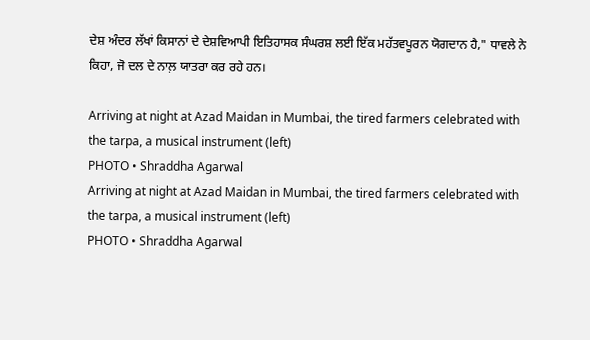ਦੇਸ਼ ਅੰਦਰ ਲੱਖਾਂ ਕਿਸਾਨਾਂ ਦੇ ਦੇਸ਼ਵਿਆਪੀ ਇਤਿਹਾਸਕ ਸੰਘਰਸ਼ ਲਈ ਇੱਕ ਮਹੱਤਵਪੂਰਨ ਯੋਗਦਾਨ ਹੈ," ਧਾਵਲੇ ਨੇ ਕਿਹਾ, ਜੋ ਦਲ ਦੇ ਨਾਲ਼ ਯਾਤਰਾ ਕਰ ਰਹੇ ਹਨ।

Arriving at night at Azad Maidan in Mumbai, the tired farmers celebrated with the tarpa, a musical instrument (left)
PHOTO • Shraddha Agarwal
Arriving at night at Azad Maidan in Mumbai, the tired farmers celebrated with the tarpa, a musical instrument (left)
PHOTO • Shraddha Agarwal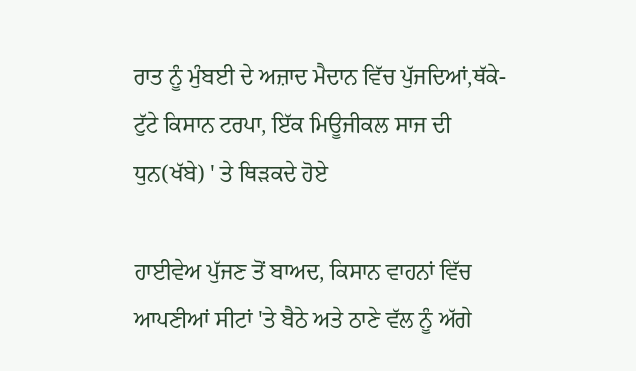ਰਾਤ ਨੂੰ ਮੁੰਬਈ ਦੇ ਅਜ਼ਾਦ ਮੈਦਾਨ ਵਿੱਚ ਪੁੱਜਦਿਆਂ,ਥੱਕੇ-ਟੁੱਟੇ ਕਿਸਾਨ ਟਰਪਾ, ਇੱਕ ਮਿਊਜੀਕਲ ਸਾਜ ਦੀ ਧੁਨ(ਖੱਬੇ) ' ਤੇ ਥਿੜਕਦੇ ਹੋਏ

ਹਾਈਵੇਅ ਪੁੱਜਣ ਤੋਂ ਬਾਅਦ, ਕਿਸਾਨ ਵਾਹਨਾਂ ਵਿੱਚ ਆਪਣੀਆਂ ਸੀਟਾਂ 'ਤੇ ਬੈਠੇ ਅਤੇ ਠਾਣੇ ਵੱਲ ਨੂੰ ਅੱਗੇ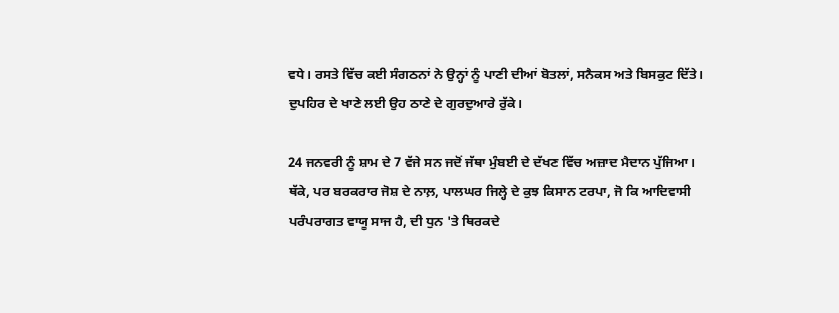ਵਧੇ। ਰਸਤੇ ਵਿੱਚ ਕਈ ਸੰਗਠਨਾਂ ਨੇ ਉਨ੍ਹਾਂ ਨੂੰ ਪਾਣੀ ਦੀਆਂ ਬੋਤਲਾਂ, ਸਨੈਕਸ ਅਤੇ ਬਿਸਕੁਟ ਦਿੱਤੇ। ਦੁਪਹਿਰ ਦੇ ਖਾਣੇ ਲਈ ਉਹ ਠਾਣੇ ਦੇ ਗੁਰਦੁਆਰੇ ਰੁੱਕੇ।

24 ਜਨਵਰੀ ਨੂੰ ਸ਼ਾਮ ਦੇ 7 ਵੱਜੇ ਸਨ ਜਦੋਂ ਜੱਥਾ ਮੁੰਬਈ ਦੇ ਦੱਖਣ ਵਿੱਚ ਅਜ਼ਾਦ ਮੈਦਾਨ ਪੁੱਜਿਆ। ਥੱਕੇ, ਪਰ ਬਰਕਰਾਰ ਜੋਸ਼ ਦੇ ਨਾਲ਼, ਪਾਲਘਰ ਜਿਲ੍ਹੇ ਦੇ ਕੁਝ ਕਿਸਾਨ ਟਰਪਾ, ਜੋ ਕਿ ਆਦਿਵਾਸੀ ਪਰੰਪਰਾਗਤ ਵਾਯੂ ਸਾਜ ਹੈ, ਦੀ ਧੁਨ 'ਤੇ ਥਿਰਕਦੇ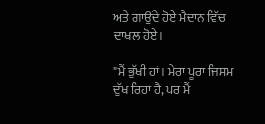ਅਤੇ ਗਾਉਂਦੇ ਹੋਏ ਮੈਦਾਨ ਵਿੱਚ ਦਾਖਲ ਹੋਏ।

"ਮੈਂ ਭੁੱਖੀ ਹਾਂ। ਮੇਰਾ ਪੂਰਾ ਜਿਸਮ ਦੁੱਖ ਰਿਹਾ ਹੈ, ਪਰ ਮੈਂ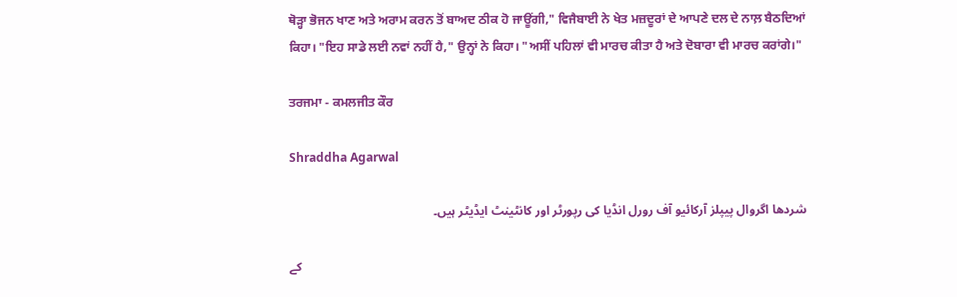ਥੋੜ੍ਹਾ ਭੋਜਨ ਖਾਣ ਅਤੇ ਅਰਾਮ ਕਰਨ ਤੋਂ ਬਾਅਦ ਠੀਕ ਹੋ ਜਾਊਂਗੀ," ਵਿਜੈਬਾਈ ਨੇ ਖੇਤ ਮਜ਼ਦੂਰਾਂ ਦੇ ਆਪਣੇ ਦਲ ਦੇ ਨਾਲ਼ ਬੈਠਦਿਆਂ ਕਿਹਾ। "ਇਹ ਸਾਡੇ ਲਈ ਨਵਾਂ ਨਹੀਂ ਹੈ," ਉਨ੍ਹਾਂ ਨੇ ਕਿਹਾ। "ਅਸੀਂ ਪਹਿਲਾਂ ਵੀ ਮਾਰਚ ਕੀਤਾ ਹੈ ਅਤੇ ਦੋਬਾਰਾ ਵੀ ਮਾਰਚ ਕਰਾਂਗੇ।"

ਤਰਜਮਾ - ਕਮਲਜੀਤ ਕੌਰ

Shraddha Agarwal

شردھا اگروال پیپلز آرکائیو آف رورل انڈیا کی رپورٹر اور کانٹینٹ ایڈیٹر ہیں۔

کے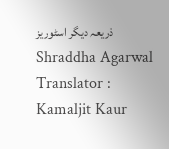ذریعہ دیگر اسٹوریز Shraddha Agarwal
Translator : Kamaljit Kaur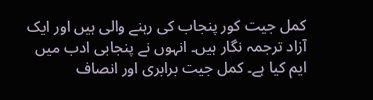کمل جیت کور پنجاب کی رہنے والی ہیں اور ایک آزاد ترجمہ نگار ہیں۔ انہوں نے پنجابی ادب میں ایم کیا ہے۔ کمل جیت برابری اور انصاف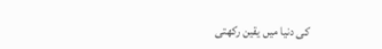کی دنیا میں یقین رکھتی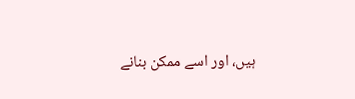ہیں، اور اسے ممکن بنانے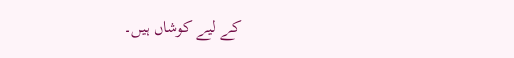کے لیے کوشاں ہیں۔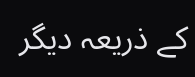کے ذریعہ دیگر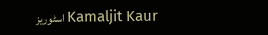اسٹوریز Kamaljit Kaur